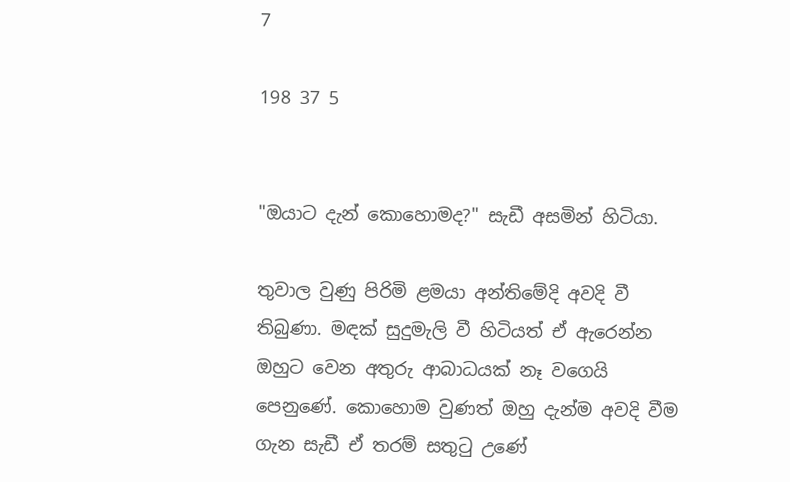7

198 37 5


"ඔයාට දැන් කොහොමද?" සැඩී අසමින් හිටියා.

තුවාල වුණු පිරිමි ළමයා අන්තිමේදි අවදි වී තිබුණා. මඳක් සුදුමැලි වී හිටියත් ඒ ඇරෙන්න ඔහුට වෙන අතුරු ආබාධයක් නෑ වගෙයි පෙනුණේ. කොහොම වුණත් ඔහු දැන්ම අවදි වීම ගැන සැඩී ඒ තරම් සතුටු උණේ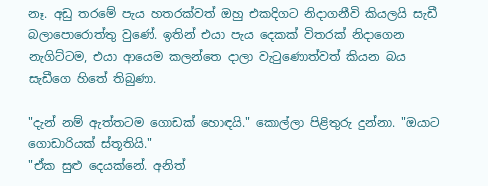නෑ. අඩු තරමේ පැය හතරක්වත් ඔහු එකදිගට නිදාගනීවි කියලයි සැඩී බලාපොරොත්තු වුණේ. ඉතින් එයා පැය දෙකක් විතරක් නිදාගෙන නැගිට්ටම, එයා ආයෙම කලන්තෙ දාලා වැටුණොත්වත් කියන බය සැඩීගෙ හිතේ තිබුණා.

"දැන් නම් ඇත්තටම ගොඩක් හොඳයි." කොල්ලා පිළිතුරු දුන්නා. "ඔයාට ගොඩාරියක් ස්තූතියි."
"ඒක සුළු දෙයක්නේ. අනිත්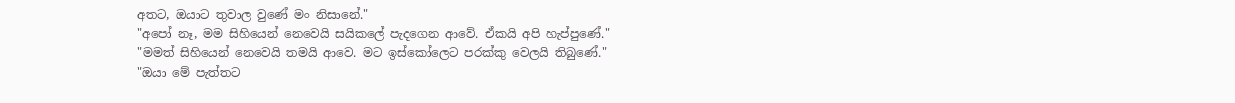අතට, ඔයාට තුවාල වුණේ මං නිසානේ."
"අපෝ නෑ, මම සිහියෙන් නෙවෙයි සයිකලේ පැදගෙන ආවේ. ඒකයි අපි හැප්පුණේ."
"මමත් සිහියෙන් නෙවෙයි තමයි ආවෙ. මට ඉස්කෝලෙට පරක්කු වෙලයි තිබුණේ."
"ඔයා මේ පැත්තට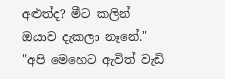අළුත්ද? මීට කලින් ඔයාව දැකලා නෑනේ."
"අපි මෙහෙට ඇවිත් වැඩි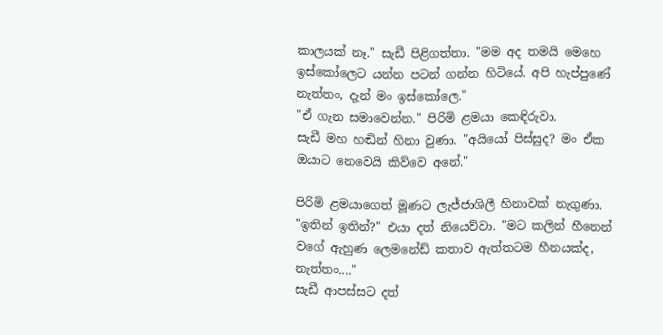කාලයක් නෑ." සැඩී පිළිගත්තා. "මම අද තමයි මෙහෙ ඉස්කෝලෙට යන්න පටන් ගන්න හිටියේ. අපි හැප්පුණේ නැත්තං, දැන් මං ඉස්කෝලෙ."
"ඒ ගැන සමාවෙන්න." පිරිමි ළමයා කෙඳිරුවා.
සැඩී මහ හඬින් හිනා වුණා. "අයියෝ පිස්සුද? මං ඒක ඔයාට නෙවෙයි කිව්වෙ අනේ."

පිරිමි ළමයාගෙත් මූණට ලැජ්ජාශිලී හිනාවක් නැගුණා. "ඉතින් ඉතින්?" එයා දත් නියෙව්වා. "මට කලින් හීනෙන් වගේ ඇහුණ ලෙමනේඩ් කතාව ඇත්තටම හීනයක්ද, නැත්තං...."
සැඩී ආපස්සට දත්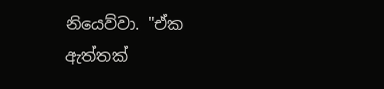නියෙව්වා. "ඒක ඇත්තක්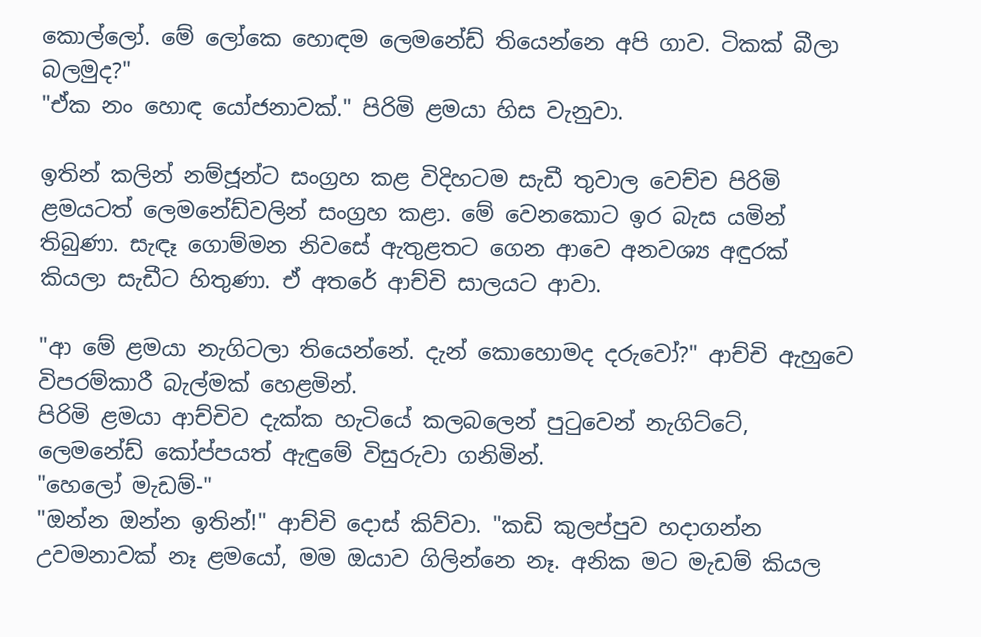කොල්ලෝ. මේ ලෝකෙ හොඳම ලෙමනේඩ් තියෙන්නෙ අපි ගාව. ටිකක් බීලා බලමුද?"
"ඒක නං හොඳ යෝජනාවක්." පිරිමි ළමයා හිස වැනුවා.

ඉතින් කලින් නම්ජූන්ට සංග්‍රහ කළ විදිහටම සැඩී තුවාල වෙච්ච පිරිමි ළමයටත් ලෙමනේඩ්වලින් සංග්‍රහ කළා. මේ වෙනකොට ඉර බැස යමින් තිබුණා. සැඳෑ ගොම්මන නිවසේ ඇතුළතට ගෙන ආවෙ අනවශ්‍ය අඳුරක් කියලා සැඩීට හිතුණා. ඒ අතරේ ආච්චි සාලයට ආවා.

"ආ මේ ළමයා නැගිටලා තියෙන්නේ. දැන් කොහොමද දරුවෝ?" ආච්චි ඇහුවෙ විපරම්කාරී බැල්මක් හෙළමින්.
පිරිමි ළමයා ආච්චිව දැක්ක හැටියේ කලබලෙන් පුටුවෙන් නැගිට්ටේ, ලෙමනේඩ් කෝප්පයත් ඇඳුමේ විසුරුවා ගනිමින්.
"හෙලෝ මැඩම්-"
"ඔන්න ඔන්න ඉතින්!" ආච්චි දොස් කිව්වා. "කඩි කුලප්පුව හදාගන්න උවමනාවක් නෑ ළමයෝ, මම ඔයාව ගිලින්නෙ නෑ. අනික මට මැඩම් කියල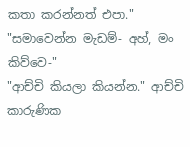කතා කරන්නත් එපා."
"සමාවෙන්න මැඩම්- අහ්, මං කිව්වෙ-"
"ආච්චි කියලා කියන්න." ආච්චි කාරුණික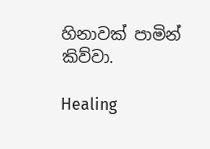හිනාවක් පාමින් කිව්වා.

Healing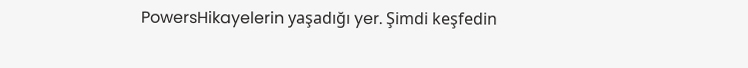PowersHikayelerin yaşadığı yer. Şimdi keşfedin